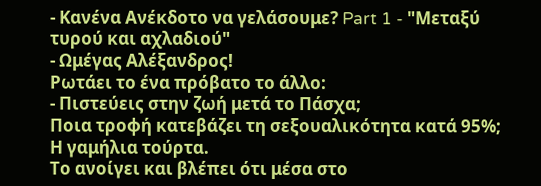- Κανένα Ανέκδοτο να γελάσουμε? Part 1 - "Μεταξύ τυρού και αχλαδιού"
- Ωμέγας Αλέξανδρος!
Ρωτάει το ένα πρόβατο το άλλο:
- Πιστεύεις στην ζωή μετά το Πάσχα;
Ποια τροφή κατεβάζει τη σεξουαλικότητα κατά 95%;
Η γαμήλια τούρτα.
Το ανοίγει και βλέπει ότι μέσα στο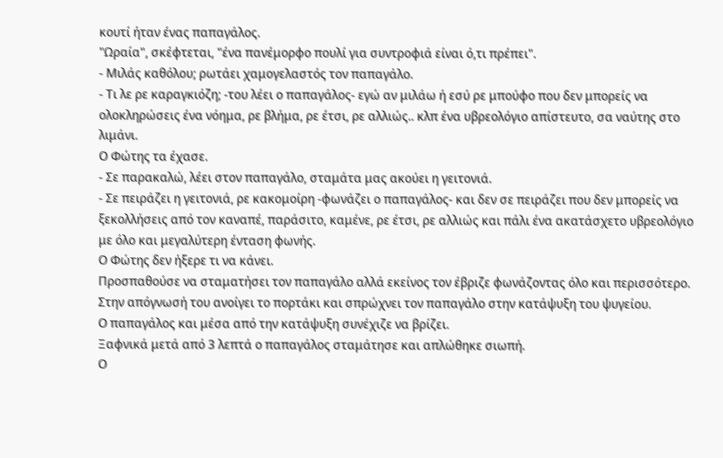κουτί ήταν ένας παπαγάλος.
"Ωραία", σκέφτεται, "ένα πανέμορφο πουλί για συντροφιά είναι ό,τι πρέπει".
- Μιλάς καθόλου; ρωτάει χαμογελαστός τον παπαγάλο.
- Τι λε ρε καραγκιόζη; -του λέει ο παπαγάλος- εγώ αν μιλάω ή εσύ ρε μπούφο που δεν μπορείς να ολοκληρώσεις ένα νόημα, ρε βλήμα, ρε έτσι, ρε αλλιώς.. κλπ ένα υβρεολόγιο απίστευτο, σα ναύτης στο λιμάνι.
Ο Φώτης τα έχασε.
- Σε παρακαλώ, λέει στον παπαγάλο, σταμάτα μας ακούει η γειτονιά.
- Σε πειράζει η γειτονιά, ρε κακομοίρη -φωνάζει ο παπαγάλος- και δεν σε πειράζει που δεν μπορείς να ξεκολλήσεις από τον καναπέ, παράσιτο, καμένε, ρε έτσι, ρε αλλιώς και πάλι ένα ακατάσχετο υβρεολόγιο με όλο και μεγαλύτερη ένταση φωνής.
Ο Φώτης δεν ήξερε τι να κάνει.
Προσπαθούσε να σταματήσει τον παπαγάλο αλλά εκείνος τον έβριζε φωνάζοντας όλο και περισσότερο. Στην απόγνωσή του ανοίγει το πορτάκι και σπρώχνει τον παπαγάλο στην κατάψυξη του ψυγείου.
Ο παπαγάλος και μέσα από την κατάψυξη συνέχιζε να βρίζει.
Ξαφνικά μετά από 3 λεπτά ο παπαγάλος σταμάτησε και απλώθηκε σιωπή.
Ο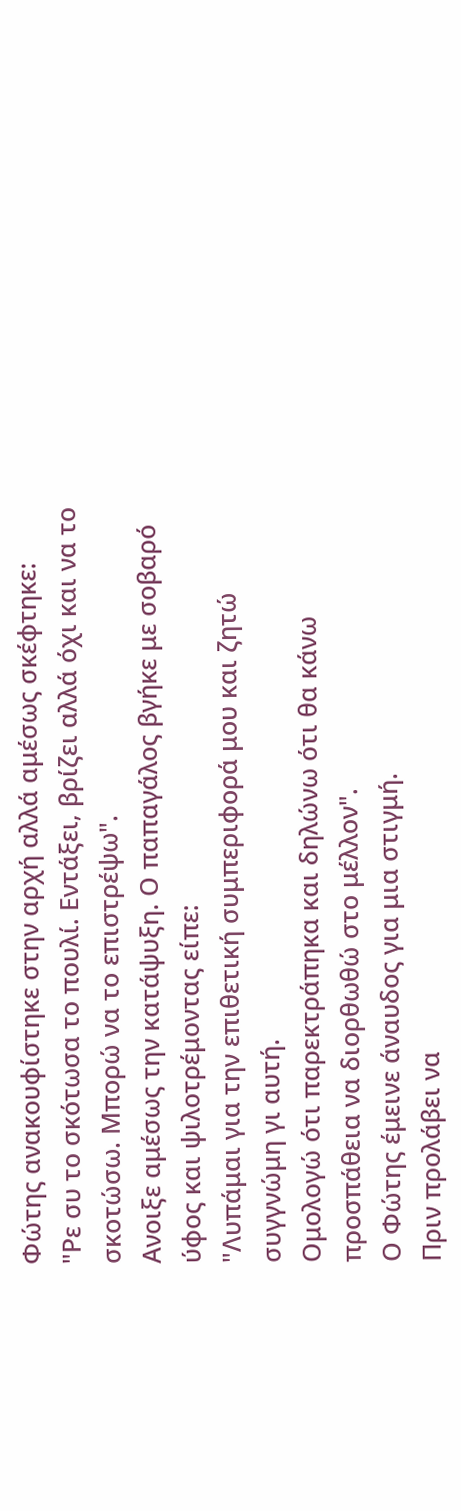Φώτης ανακουφίστηκε στην αρχή αλλά αμέσως σκέφτηκε:
"Ρε συ το σκότωσα το πουλί. Εντάξει, βρίζει αλλά όχι και να το σκοτώσω. Μπορώ να το επιστρέψω".
Ανοιξε αμέσως την κατάψυξη. Ο παπαγάλος βγήκε με σοβαρό ύφος και ψιλοτρέμοντας είπε:
"Λυπάμαι για την επιθετική συμπεριφορά μου και ζητώ συγγνώμη γι αυτή.
Ομολογώ ότι παρεκτράπηκα και δηλώνω ότι θα κάνω προσπάθεια να διορθωθώ στο μέλλον".
Ο Φώτης έμεινε άναυδος για μια στιγμή.
Πριν προλάβει να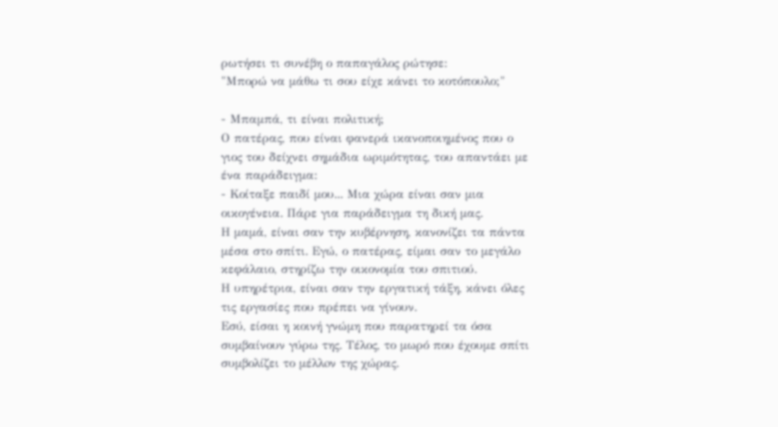ρωτήσει τι συνέβη ο παπαγάλος ρώτησε:
"Μπορώ να μάθω τι σου είχε κάνει το κοτόπουλο;"

- Μπαμπά, τι είναι πολιτική;
Ο πατέρας, που είναι φανερά ικανοποιημένος που ο γιος του δείχνει σημάδια ωριμότητας, του απαντάει με ένα παράδειγμα:
- Κοίταξε παιδί μου... Μια χώρα είναι σαν μια οικογένεια. Πάρε για παράδειγμα τη δική μας.
Η μαμά, είναι σαν την κυβέρνηση, κανονίζει τα πάντα μέσα στο σπίτι. Εγώ, ο πατέρας, είμαι σαν το μεγάλο κεφάλαιο, στηρίζω την οικονομία του σπιτιού.
Η υπηρέτρια, είναι σαν την εργατική τάξη, κάνει όλες τις εργασίες που πρέπει να γίνουν.
Εσύ, είσαι η κοινή γνώμη που παρατηρεί τα όσα συμβαίνουν γύρω της. Τέλος, το μωρό που έχουμε σπίτι συμβολίζει το μέλλoν της χώρας.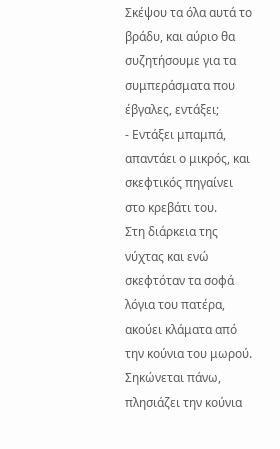Σκέψου τα όλα αυτά το βράδυ, και αύριο θα συζητήσουμε για τα συμπεράσματα που έβγαλες, εντάξει;
- Εντάξει μπαμπά, απαντάει ο μικρός, και σκεφτικός πηγαίνει στο κρεβάτι του.
Στη διάρκεια της νύχτας και ενώ σκεφτόταν τα σοφά λόγια του πατέρα, ακούει κλάματα από την κούνια του μωρού. Σηκώνεται πάνω, πλησιάζει την κούνια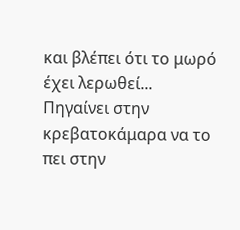και βλέπει ότι το μωρό έχει λερωθεί...
Πηγαίνει στην κρεβατοκάμαρα να το πει στην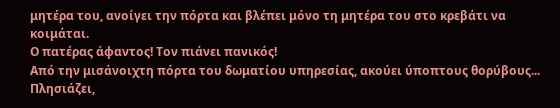μητέρα του, ανοίγει την πόρτα και βλέπει μόνο τη μητέρα του στο κρεβάτι να κοιμάται.
Ο πατέρας άφαντος! Τον πιάνει πανικός!
Από την μισάνοιχτη πόρτα του δωματίου υπηρεσίας, ακούει ύποπτους θορύβους... Πλησιάζει,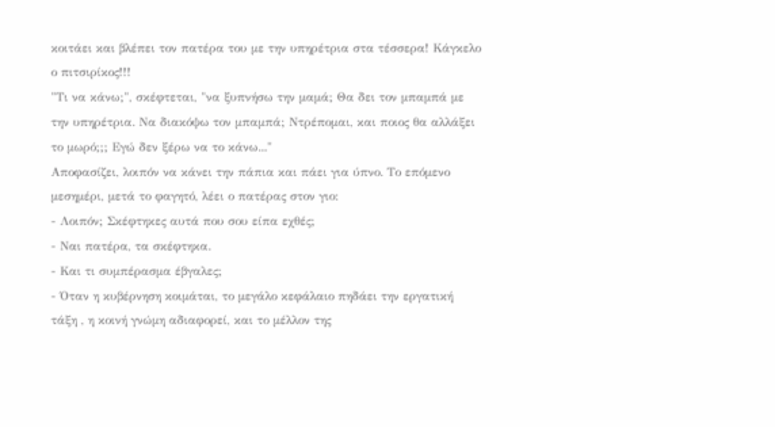κοιτάει και βλέπει τον πατέρα του με την υπηρέτρια στα τέσσερα! Κάγκελο ο πιτσιρίκος!!!
"Τι να κάνω;", σκέφτεται, "να ξυπνήσω την μαμά; Θα δει τον μπαμπά με την υπηρέτρια. Να διακόψω τον μπαμπά; Ντρέπομαι, και ποιος θα αλλάξει το μωρό;;; Εγώ δεν ξέρω να το κάνω..."
Αποφασίζει, λοιπόν να κάνει την πάπια και πάει για ύπνο. Το επόμενο μεσημέρι, μετά το φαγητό, λέει ο πατέρας στον γιο:
- Λοιπόν; Σκέφτηκες αυτά που σου είπα εχθές;
- Ναι πατέρα, τα σκέφτηκα.
- Και τι συμπέρασμα έβγαλες;
- Όταν η κυβέρνηση κοιμάται, το μεγάλο κεφάλαιο πηδάει την εργατική τάξη , η κοινή γνώμη αδιαφορεί, και το μέλλον της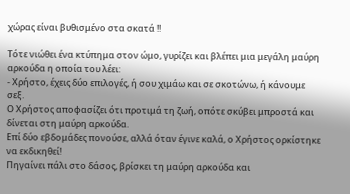χώρας είναι βυθισμένο στα σκατά !!

Τότε νιώθει ένα κτύπημα στον ώμο, γυρίζει και βλέπει μια μεγάλη μαύρη αρκούδα η οποία του λέει:
- Χρήστο, έχεις δύο επιλογές, ή σου χιμάω και σε σκοτώνω, ή κάνουμε σεξ.
Ο Χρήστος αποφασίζει ότι προτιμά τη ζωή, οπότε σκύβει μπροστά και δίνεται στη μαύρη αρκούδα.
Επί δύο εβδομάδες πονούσε, αλλά όταν έγινε καλά, ο Χρήστος ορκίστηκε να εκδικηθεί!
Πηγαίνει πάλι στο δάσος, βρίσκει τη μαύρη αρκούδα και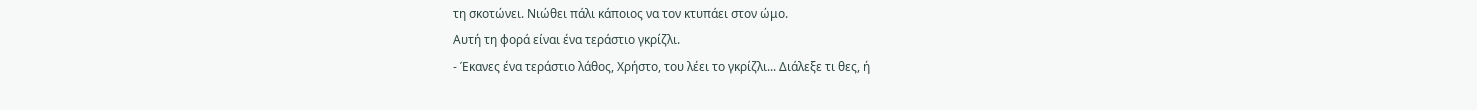τη σκοτώνει. Νιώθει πάλι κάποιος να τον κτυπάει στον ώμο.
Αυτή τη φορά είναι ένα τεράστιο γκρίζλι.
- Έκανες ένα τεράστιο λάθος, Χρήστο, του λέει το γκρίζλι... Διάλεξε τι θες, ή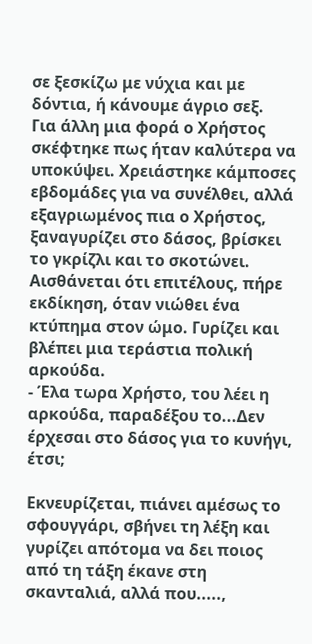σε ξεσκίζω με νύχια και με δόντια, ή κάνουμε άγριο σεξ.
Για άλλη μια φορά ο Χρήστος σκέφτηκε πως ήταν καλύτερα να υποκύψει. Χρειάστηκε κάμποσες εβδομάδες για να συνέλθει, αλλά εξαγριωμένος πια ο Χρήστος, ξαναγυρίζει στο δάσος, βρίσκει το γκρίζλι και το σκοτώνει.
Αισθάνεται ότι επιτέλους, πήρε εκδίκηση, όταν νιώθει ένα κτύπημα στον ώμο. Γυρίζει και βλέπει μια τεράστια πολική αρκούδα.
- Έλα τωρα Χρήστο, του λέει η αρκούδα, παραδέξου το...Δεν έρχεσαι στο δάσος για το κυνήγι, έτσι;

Εκνευρίζεται, πιάνει αμέσως το σφουγγάρι, σβήνει τη λέξη και γυρίζει απότομα να δει ποιος από τη τάξη έκανε στη σκανταλιά, αλλά που.....,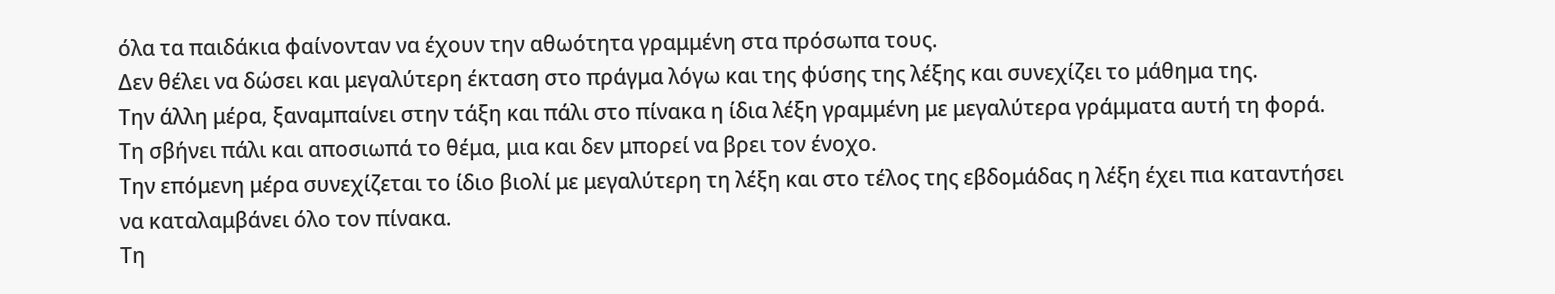όλα τα παιδάκια φαίνονταν να έχουν την αθωότητα γραμμένη στα πρόσωπα τους.
Δεν θέλει να δώσει και μεγαλύτερη έκταση στο πράγμα λόγω και της φύσης της λέξης και συνεχίζει το μάθημα της.
Την άλλη μέρα, ξαναμπαίνει στην τάξη και πάλι στο πίνακα η ίδια λέξη γραμμένη με μεγαλύτερα γράμματα αυτή τη φορά.
Τη σβήνει πάλι και αποσιωπά το θέμα, μια και δεν μπορεί να βρει τον ένοχο.
Την επόμενη μέρα συνεχίζεται το ίδιο βιολί με μεγαλύτερη τη λέξη και στο τέλος της εβδομάδας η λέξη έχει πια καταντήσει να καταλαμβάνει όλο τον πίνακα.
Τη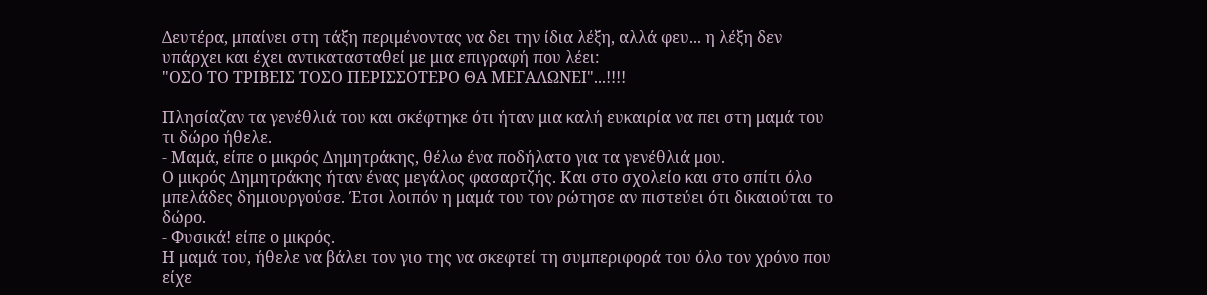Δευτέρα, μπαίνει στη τάξη περιμένοντας να δει την ίδια λέξη, αλλά φευ... η λέξη δεν υπάρχει και έχει αντικατασταθεί με μια επιγραφή που λέει:
"ΟΣΟ ΤΟ ΤΡΙΒΕΙΣ ΤΟΣΟ ΠΕΡΙΣΣΟΤΕΡΟ ΘΑ ΜΕΓΑΛΩΝΕΙ"...!!!!

Πλησίαζαν τα γενέθλιά του και σκέφτηκε ότι ήταν μια καλή ευκαιρία να πει στη μαμά του τι δώρο ήθελε.
- Μαμά, είπε ο μικρός Δημητράκης, θέλω ένα ποδήλατο για τα γενέθλιά μου.
Ο μικρός Δημητράκης ήταν ένας μεγάλος φασαρτζής. Και στο σχολείο και στο σπίτι όλο μπελάδες δημιουργούσε. Έτσι λοιπόν η μαμά του τον ρώτησε αν πιστεύει ότι δικαιούται το δώρο.
- Φυσικά! είπε ο μικρός.
Η μαμά του, ήθελε να βάλει τον γιο της να σκεφτεί τη συμπεριφορά του όλο τον χρόνο που είχε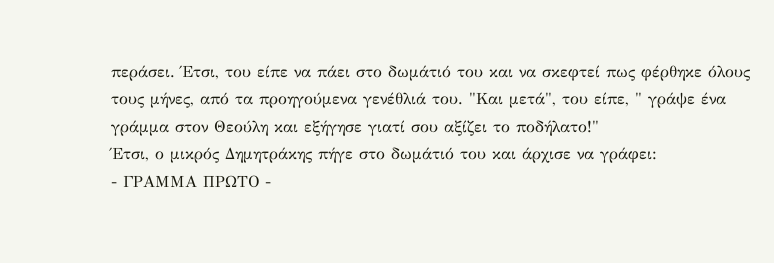περάσει. Έτσι, του είπε να πάει στο δωμάτιό του και να σκεφτεί πως φέρθηκε όλους τους μήνες, από τα προηγούμενα γενέθλιά του. "Και μετά", του είπε, " γράψε ένα γράμμα στον Θεούλη και εξήγησε γιατί σου αξίζει το ποδήλατο!"
Έτσι, ο μικρός Δημητράκης πήγε στο δωμάτιό του και άρχισε να γράφει:
- ΓΡΑΜΜΑ ΠΡΩΤΟ -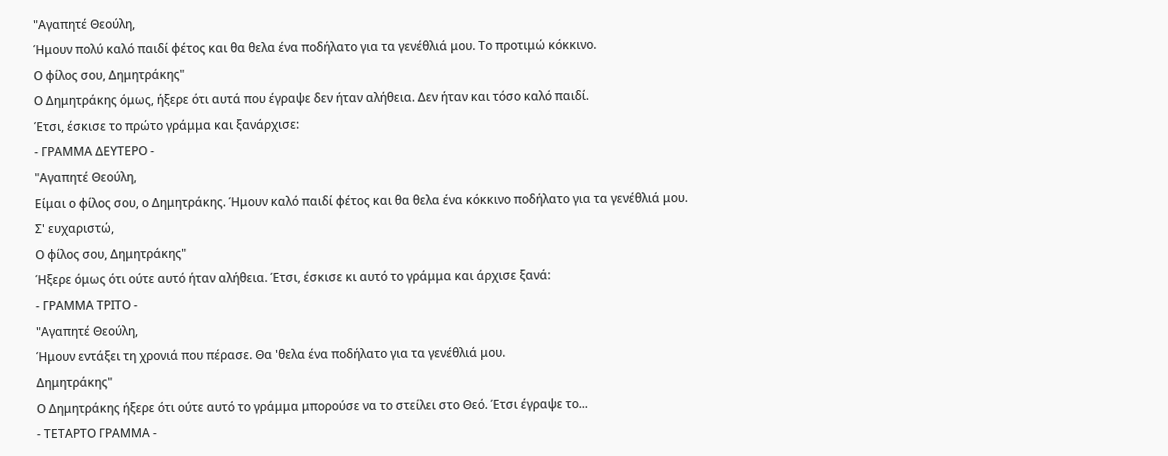"Αγαπητέ Θεούλη,
Ήμουν πολύ καλό παιδί φέτος και θα θελα ένα ποδήλατο για τα γενέθλιά μου. Το προτιμώ κόκκινο.
Ο φίλος σου, Δημητράκης"
Ο Δημητράκης όμως, ήξερε ότι αυτά που έγραψε δεν ήταν αλήθεια. Δεν ήταν και τόσο καλό παιδί.
Έτσι, έσκισε το πρώτο γράμμα και ξανάρχισε:
- ΓΡΑΜΜΑ ΔΕΥΤΕΡΟ -
"Αγαπητέ Θεούλη,
Είμαι ο φίλος σου, ο Δημητράκης. Ήμουν καλό παιδί φέτος και θα θελα ένα κόκκινο ποδήλατο για τα γενέθλιά μου.
Σ' ευχαριστώ,
Ο φίλος σου, Δημητράκης"
Ήξερε όμως ότι ούτε αυτό ήταν αλήθεια. Έτσι, έσκισε κι αυτό το γράμμα και άρχισε ξανά:
- ΓΡΑΜΜΑ ΤΡΙΤΟ -
"Αγαπητέ Θεούλη,
Ήμουν εντάξει τη χρονιά που πέρασε. Θα 'θελα ένα ποδήλατο για τα γενέθλιά μου.
Δημητράκης"
Ο Δημητράκης ήξερε ότι ούτε αυτό το γράμμα μπορούσε να το στείλει στο Θεό. Έτσι έγραψε το...
- ΤΕΤΑΡΤΟ ΓΡΑΜΜΑ -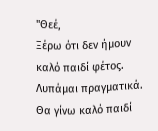"Θεέ,
Ξέρω ότι δεν ήμουν καλό παιδί φέτος. Λυπάμαι πραγματικά. Θα γίνω καλό παιδί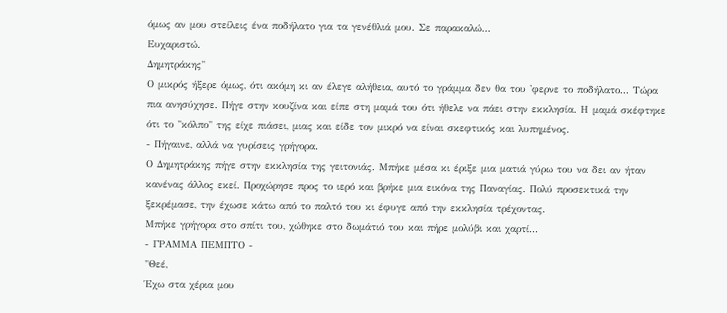όμως αν μου στείλεις ένα ποδήλατο για τα γενέθλιά μου. Σε παρακαλώ...
Ευχαριστώ.
Δημητράκης"
Ο μικρός ήξερε όμως, ότι ακόμη κι αν έλεγε αλήθεια, αυτό το γράμμα δεν θα του 'φερνε το ποδήλατο... Τώρα πια ανησύχησε. Πήγε στην κουζίνα και είπε στη μαμά του ότι ήθελε να πάει στην εκκλησία. Η μαμά σκέφτηκε ότι το "κόλπο" της είχε πιάσει, μιας και είδε τον μικρό να είναι σκεφτικός και λυπημένος.
- Πήγαινε, αλλά να γυρίσεις γρήγορα.
Ο Δημητράκης πήγε στην εκκλησία της γειτονιάς. Μπήκε μέσα κι έριξε μια ματιά γύρω του να δει αν ήταν κανένας άλλος εκεί. Προχώρησε προς το ιερό και βρήκε μια εικόνα της Παναγίας. Πολύ προσεκτικά την ξεκρέμασε, την έχωσε κάτω από το παλτό του κι έφυγε από την εκκλησία τρέχοντας.
Μπήκε γρήγορα στο σπίτι του, χώθηκε στο δωμάτιό του και πήρε μολύβι και χαρτί...
- ΓΡΑΜΜΑ ΠΕΜΠΤΟ -
"Θεέ,
Έχω στα χέρια μου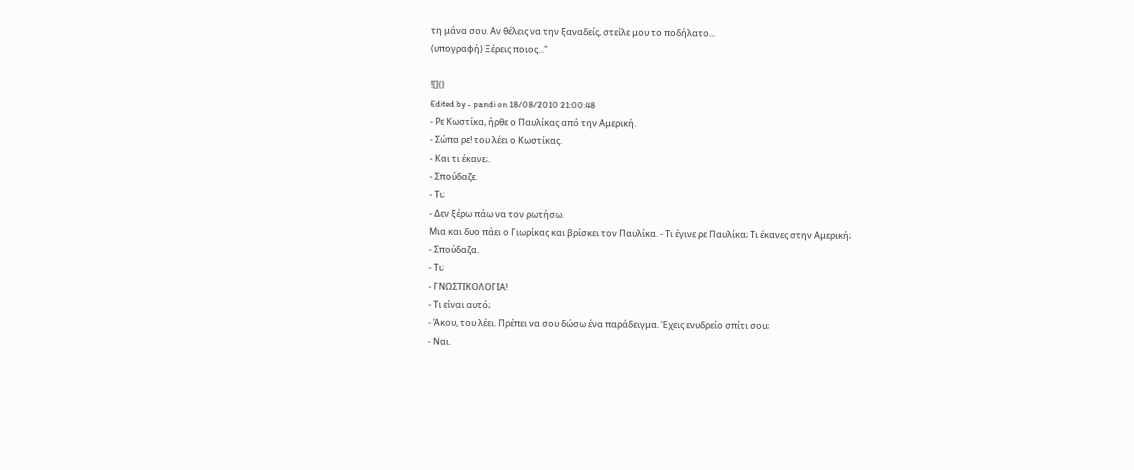τη μάνα σου. Αν θέλεις να την ξαναδείς, στείλε μου το ποδήλατο...
(υπογραφή) Ξέρεις ποιος..."

![]()
Edited by - pandi on 18/08/2010 21:00:48
- Ρε Κωστίκα, ήρθε ο Παυλίκας από την Αμερική.
- Σώπα ρε! του λέει ο Κωστίκας.
- Και τι έκανε;.
- Σπούδαζε.
- Τι;
- Δεν ξέρω πάω να τον ρωτήσω.
Μια και δυο πάει ο Γιωρίκας και βρίσκει τον Παυλίκα. - Τι έγινε ρε Παυλίκα; Τι έκανες στην Αμερική;
- Σπούδαζα.
- Τι;
- ΓΝΩΣΤΙΚΟΛΟΓΙΑ!
- Τι είναι αυτό;
- Άκου, του λέει. Πρέπει να σου δώσω ένα παράδειγμα. Έχεις ενυδρείο σπίτι σου;
- Ναι.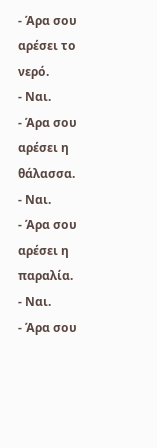- Άρα σου αρέσει το νερό.
- Ναι.
- Άρα σου αρέσει η θάλασσα.
- Ναι.
- Άρα σου αρέσει η παραλία.
- Ναι.
- Άρα σου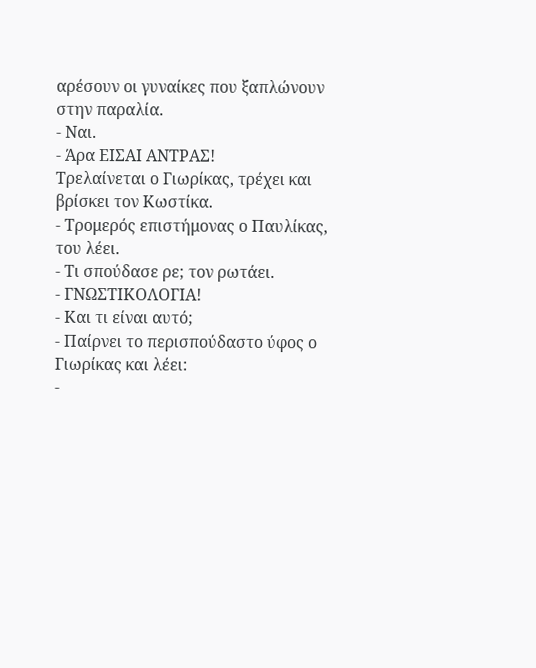αρέσουν οι γυναίκες που ξαπλώνουν στην παραλία.
- Ναι.
- Άρα ΕΙΣΑΙ ΑΝΤΡΑΣ!
Τρελαίνεται ο Γιωρίκας, τρέχει και βρίσκει τον Κωστίκα.
- Τρομερός επιστήμονας ο Παυλίκας, του λέει.
- Τι σπούδασε ρε; τον ρωτάει.
- ΓΝΩΣΤΙΚΟΛΟΓΙΑ!
- Και τι είναι αυτό;
- Παίρνει το περισπούδαστο ύφος ο Γιωρίκας και λέει:
-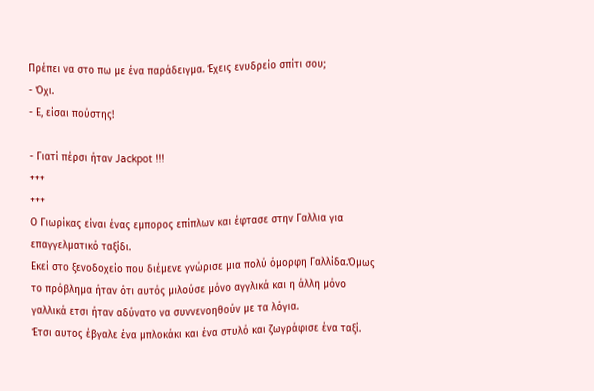Πρέπει να στο πω με ένα παράδειγμα. Έχεις ενυδρείο σπίτι σου;
- Όχι.
- Ε, είσαι πούστης!

- Γιατί πέρσι ήταν Jackpot !!!
+++
+++
Ο Γιωρίκας είναι ένας εμπορος επίπλων και έφτασε στην Γαλλια για επαγγελματικό ταξίδι.
Εκεί στο ξενοδοχείο που διέμενε γνώρισε μια πολύ όμορφη Γαλλίδα.Όμως το πρόβλημα ήταν ότι αυτός μιλούσε μόνο αγγλικά και η άλλη μόνο γαλλικά ετσι ήταν αδύνατο να συννενοηθούν με τα λόγια.
Έτσι αυτος έβγαλε ένα μπλοκάκι και ένα στυλό και ζωγράφισε ένα ταξί.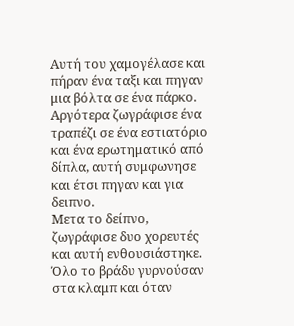Αυτή του χαμογέλασε και πήραν ένα ταξι και πηγαν μια βόλτα σε ένα πάρκο.
Αργότερα ζωγράφισε ένα τραπέζι σε ένα εστιατόριο και ένα ερωτηματικό από δίπλα, αυτή συμφωνησε και έτσι πηγαν και για δειπνο.
Μετα το δείπνο, ζωγράφισε δυο χορευτές και αυτή ενθουσιάστηκε.
Όλο το βράδυ γυρνούσαν στα κλαμπ και όταν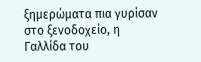ξημερώματα πια γυρίσαν στο ξενοδοχείο, η Γαλλίδα του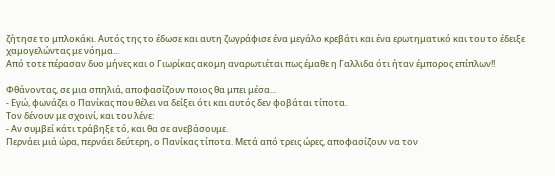ζήτησε το μπλοκάκι. Αυτός της το έδωσε και αυτη ζωγράφισε ένα μεγάλο κρεβάτι και ένα ερωτηματικό και του το έδειξε χαμογελώντας με νόημα...
Από τοτε πέρασαν δυο μήνες και ο Γιωρίκας ακομη αναρωτιέται πως έμαθε η Γαλλιδα ότι ήταν έμπορος επίπλων!!

Φθάνοντας, σε μια σπηλιά, αποφασίζουν ποιος θα μπει μέσα...
- Εγώ, φωνάζει ο Πανίκας που θέλει να δείξει ότι και αυτός δεν φοβάται τίποτα.
Τον δένουν με σχοινί, και του λένε:
- Αν συμβεί κάτι τράβηξε τό, και θα σε ανεβάσουμε.
Περνάει μιά ώρα, περνάει δεύτερη, ο Πανίκας τίποτα. Μετά από τρεις ώρες, αποφασίζουν να τον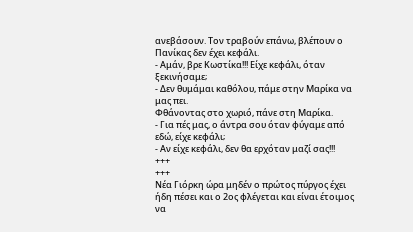ανεβάσουν. Τον τραβούν επάνω, βλέπουν ο Πανίκας δεν έχει κεφάλι.
- Αμάν, βρε Κωστίκα!!! Είχε κεφάλι, όταν ξεκινήσαμε;
- Δεν θυμάμαι καθόλου, πάμε στην Μαρίκα να μας πει.
Φθάνοντας στο χωριό, πάνε στη Μαρίκα.
- Για πές μας, ο άντρα σου όταν φύγαμε από εδώ, είχε κεφάλι;
- Αν είχε κεφάλι, δεν θα ερχόταν μαζί σας!!!
+++
+++
Nέα Γιόρκη ώρα μηδέν ο πρώτος πύργος έχει ήδη πέσει και ο 2ος φλέγεται και είναι έτοιμος να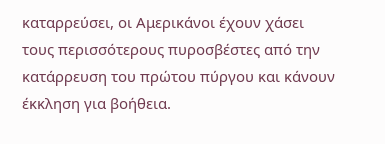καταρρεύσει, οι Αμερικάνοι έχουν χάσει τους περισσότερους πυροσβέστες από την κατάρρευση του πρώτου πύργου και κάνουν έκκληση για βοήθεια.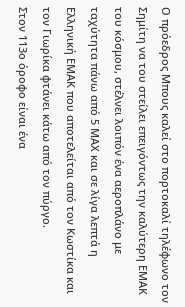Ο πρόεδρος Μπους καλεί στο πορτοκαλί τηλέφωνο τον Σημίτη να του στείλει επειγόντως την καλύτερη ΕΜΑΚ του κόσμου, στέλνει λοιπόν ένα αεροπλάνο με ταχύτητα πάνω από 5 ΜΑΧ και σε λίγα λεπτά η Ελληνική ΕΜΑΚ που αποτελείται από τον Kωστίκα και τον Γιωρίκα φτάνει κάτω από τον πύργο.
Στον 113ο όροφο είναι ένα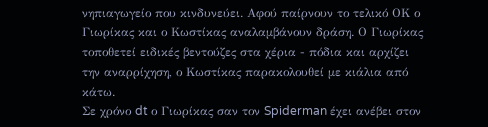νηπιαγωγείο που κινδυνεύει. Αφού παίρνουν το τελικό ΟΚ ο Γιωρίκας και ο Κωστίκας αναλαμβάνουν δράση. Ο Γιωρίκας τοποθετεί ειδικές βεντούζες στα χέρια - πόδια και αρχίζει την αναρρίχηση, ο Κωστίκας παρακολουθεί με κιάλια από κάτω.
Σε χρόνο dt ο Γιωρίκας σαν τον Spiderman έχει ανέβει στον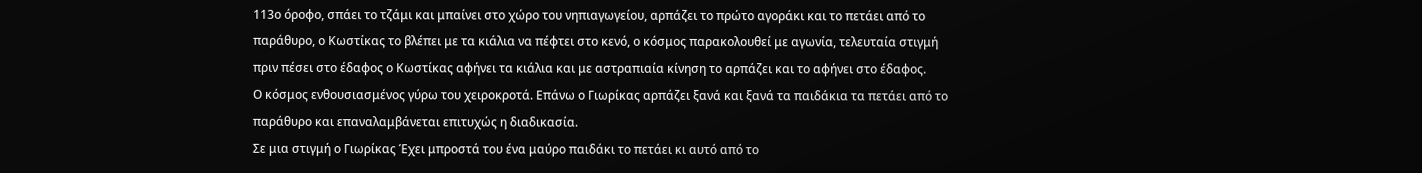113ο όροφο, σπάει το τζάμι και μπαίνει στο χώρο του νηπιαγωγείου, αρπάζει το πρώτο αγοράκι και το πετάει από το παράθυρο, ο Κωστίκας το βλέπει με τα κιάλια να πέφτει στο κενό, ο κόσμος παρακολουθεί με αγωνία, τελευταία στιγμή πριν πέσει στο έδαφος ο Κωστίκας αφήνει τα κιάλια και με αστραπιαία κίνηση το αρπάζει και το αφήνει στο έδαφος.
Ο κόσμος ενθουσιασμένος γύρω του χειροκροτά. Eπάνω ο Γιωρίκας αρπάζει ξανά και ξανά τα παιδάκια τα πετάει από το παράθυρο και επαναλαμβάνεται επιτυχώς η διαδικασία.
Σε μια στιγμή ο Γιωρίκας Έχει μπροστά του ένα μαύρο παιδάκι το πετάει κι αυτό από το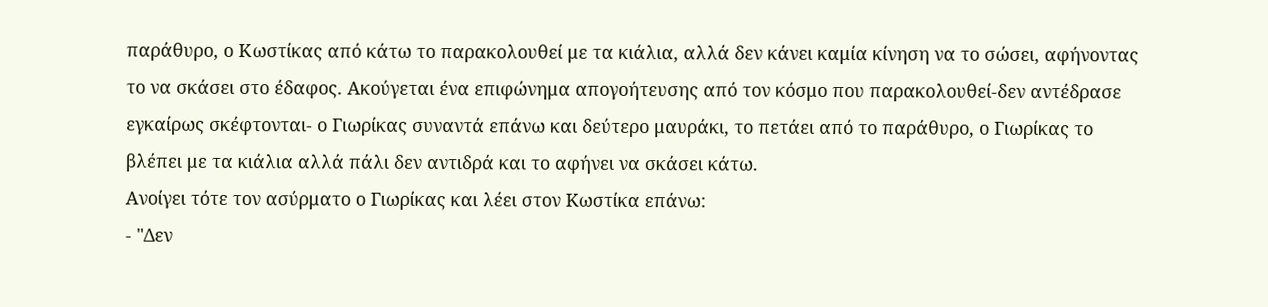παράθυρο, ο Κωστίκας από κάτω το παρακολουθεί με τα κιάλια, αλλά δεν κάνει καμία κίνηση να το σώσει, αφήνοντας το να σκάσει στο έδαφος. Aκούγεται ένα επιφώνημα απογοήτευσης από τον κόσμο που παρακολουθεί-δεν αντέδρασε εγκαίρως σκέφτονται- ο Γιωρίκας συναντά επάνω και δεύτερο μαυράκι, το πετάει από το παράθυρο, ο Γιωρίκας το βλέπει με τα κιάλια αλλά πάλι δεν αντιδρά και το αφήνει να σκάσει κάτω.
Aνοίγει τότε τον ασύρματο ο Γιωρίκας και λέει στον Kωστίκα επάνω:
- "Δεν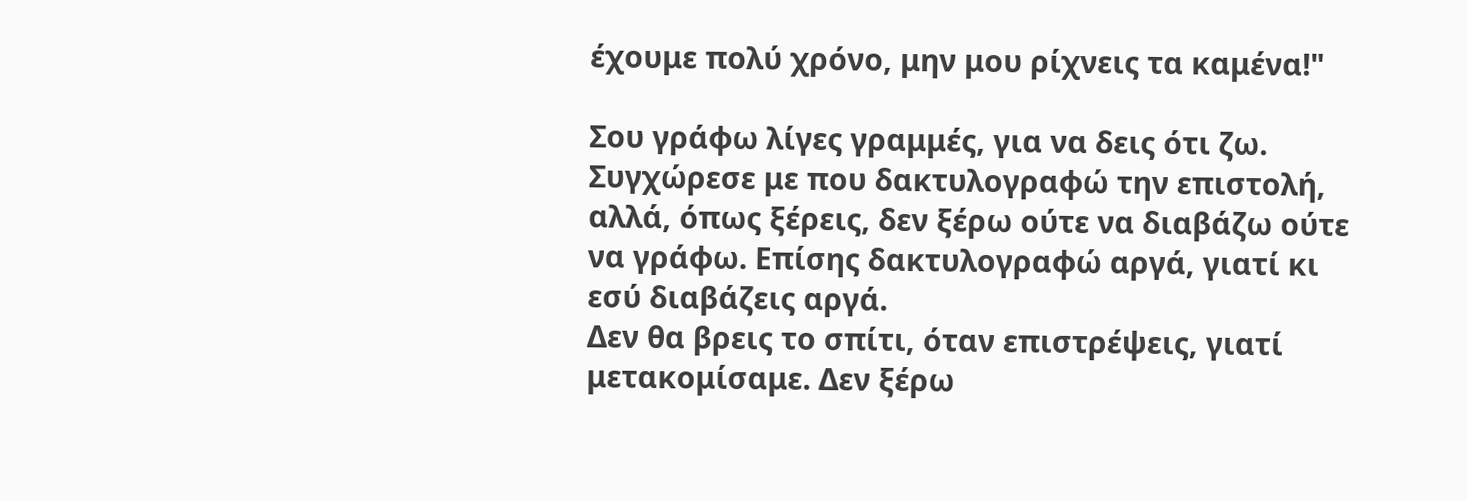έχουμε πολύ χρόνο, μην μου ρίχνεις τα καμένα!"

Σου γράφω λίγες γραμμές, για να δεις ότι ζω.
Συγχώρεσε με που δακτυλογραφώ την επιστολή, αλλά, όπως ξέρεις, δεν ξέρω ούτε να διαβάζω ούτε να γράφω. Επίσης δακτυλογραφώ αργά, γιατί κι εσύ διαβάζεις αργά.
Δεν θα βρεις το σπίτι, όταν επιστρέψεις, γιατί μετακομίσαμε. Δεν ξέρω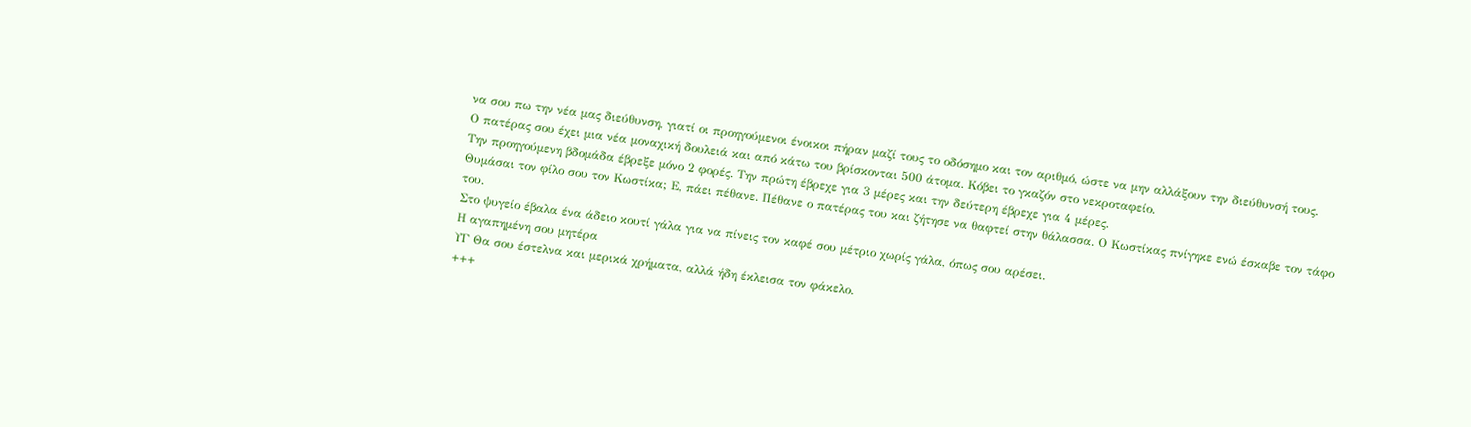να σου πω την νέα μας διεύθυνση, γιατί οι προηγούμενοι ένοικοι πήραν μαζί τους το οδόσημο και τον αριθμό, ώστε να μην αλλάξουν την διεύθυνσή τους.
Ο πατέρας σου έχει μια νέα μοναχική δουλειά και από κάτω του βρίσκονται 500 άτομα. Κόβει το γκαζόν στο νεκροταφείο.
Την προηγούμενη βδομάδα έβρεξε μόνο 2 φορές. Την πρώτη έβρεχε για 3 μέρες και την δεύτερη έβρεχε για 4 μέρες.
Θυμάσαι τον φίλο σου τον Κωστίκα; Ε, πάει πέθανε. Πέθανε ο πατέρας του και ζήτησε να θαφτεί στην θάλασσα. Ο Κωστίκας πνίγηκε ενώ έσκαβε τον τάφο του.
Στο ψυγείο έβαλα ένα άδειο κουτί γάλα για να πίνεις τον καφέ σου μέτριο χωρίς γάλα, όπως σου αρέσει.
Η αγαπημένη σου μητέρα
ΥΓ Θα σου έστελνα και μερικά χρήματα, αλλά ήδη έκλεισα τον φάκελο.
+++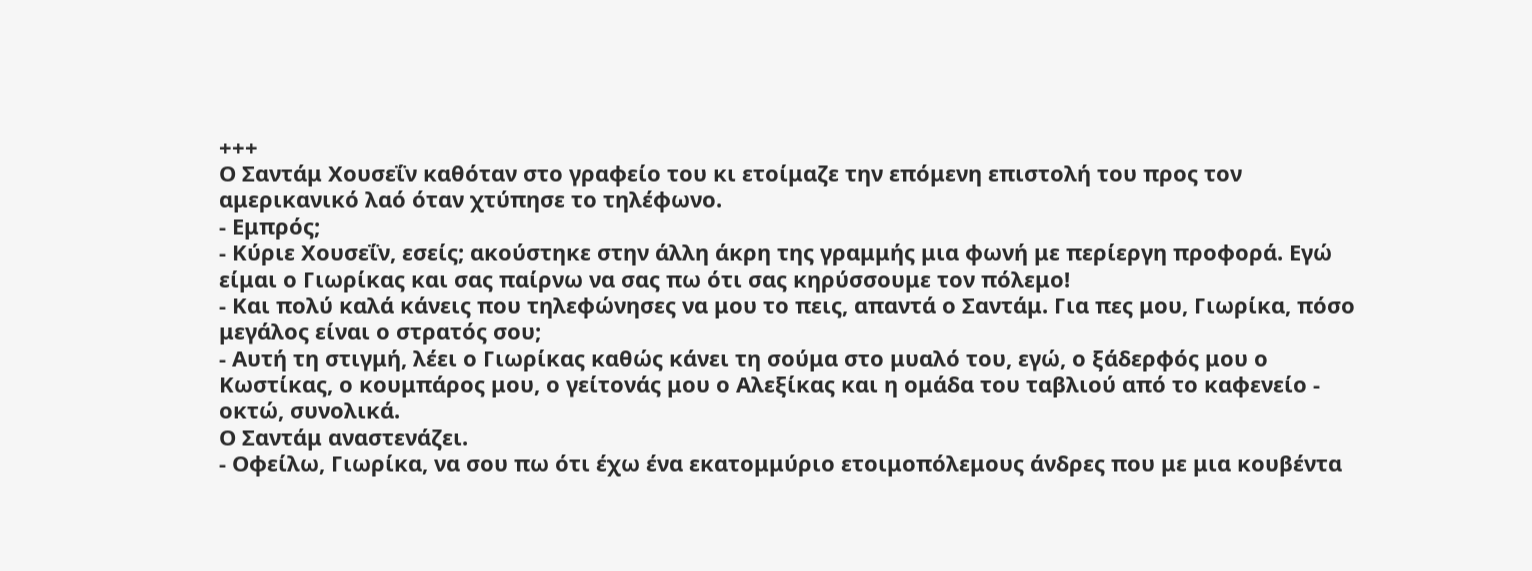+++
Ο Σαντάμ Χουσεΐν καθόταν στο γραφείο του κι ετοίμαζε την επόμενη επιστολή του προς τον αμερικανικό λαό όταν χτύπησε το τηλέφωνο.
- Εμπρός;
- Κύριε Χουσεΐν, εσείς; ακούστηκε στην άλλη άκρη της γραμμής μια φωνή με περίεργη προφορά. Εγώ είμαι ο Γιωρίκας και σας παίρνω να σας πω ότι σας κηρύσσουμε τον πόλεμο!
- Και πολύ καλά κάνεις που τηλεφώνησες να μου το πεις, απαντά ο Σαντάμ. Για πες μου, Γιωρίκα, πόσο μεγάλος είναι ο στρατός σου;
- Αυτή τη στιγμή, λέει ο Γιωρίκας καθώς κάνει τη σούμα στο μυαλό του, εγώ, ο ξάδερφός μου ο Κωστίκας, ο κουμπάρος μου, ο γείτονάς μου ο Αλεξίκας και η ομάδα του ταβλιού από το καφενείο - οκτώ, συνολικά.
Ο Σαντάμ αναστενάζει.
- Οφείλω, Γιωρίκα, να σου πω ότι έχω ένα εκατομμύριο ετοιμοπόλεμους άνδρες που με μια κουβέντα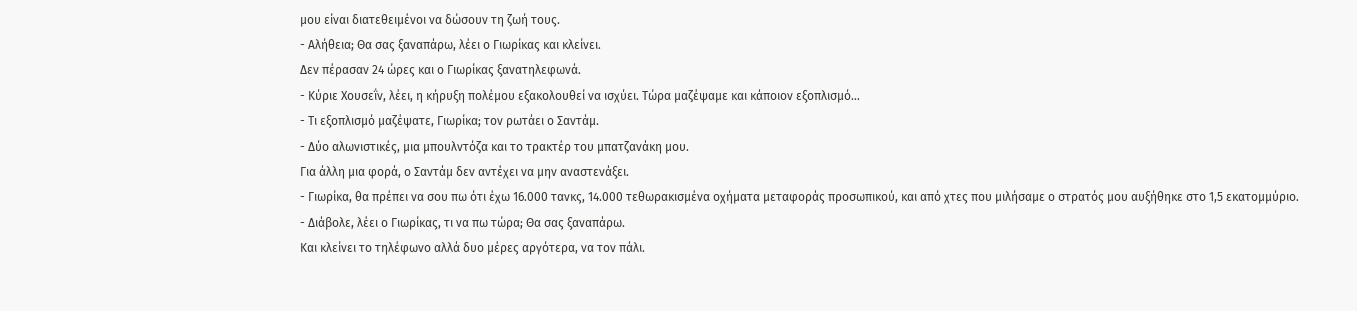μου είναι διατεθειμένοι να δώσουν τη ζωή τους.
- Αλήθεια; Θα σας ξαναπάρω, λέει ο Γιωρίκας και κλείνει.
Δεν πέρασαν 24 ώρες και ο Γιωρίκας ξανατηλεφωνά.
- Κύριε Χουσεΐν, λέει, η κήρυξη πολέμου εξακολουθεί να ισχύει. Τώρα μαζέψαμε και κάποιον εξοπλισμό...
- Τι εξοπλισμό μαζέψατε, Γιωρίκα; τον ρωτάει ο Σαντάμ.
- Δύο αλωνιστικές, μια μπουλντόζα και το τρακτέρ του μπατζανάκη μου.
Για άλλη μια φορά, ο Σαντάμ δεν αντέχει να μην αναστενάξει.
- Γιωρίκα, θα πρέπει να σου πω ότι έχω 16.000 τανκς, 14.000 τεθωρακισμένα οχήματα μεταφοράς προσωπικού, και από χτες που μιλήσαμε ο στρατός μου αυξήθηκε στο 1,5 εκατομμύριο.
- Διάβολε, λέει ο Γιωρίκας, τι να πω τώρα; Θα σας ξαναπάρω.
Και κλείνει το τηλέφωνο αλλά δυο μέρες αργότερα, να τον πάλι.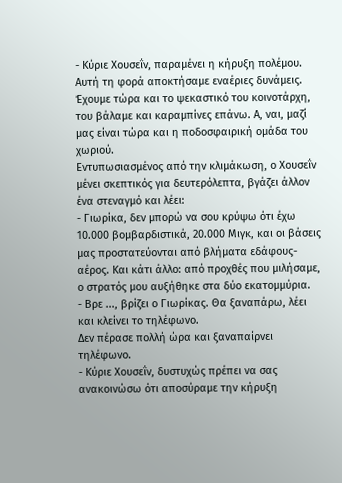- Κύριε Χουσεΐν, παραμένει η κήρυξη πολέμου. Αυτή τη φορά αποκτήσαμε εναέριες δυνάμεις. Έχουμε τώρα και το ψεκαστικό του κοινοτάρχη, του βάλαμε και καραμπίνες επάνω. Α, ναι, μαζί μας είναι τώρα και η ποδοσφαιρική ομάδα του χωριού.
Εντυπωσιασμένος από την κλιμάκωση, ο Χουσεΐν μένει σκεπτικός για δευτερόλεπτα, βγάζει άλλον ένα στεναγμό και λέει:
- Γιωρίκα, δεν μπορώ να σου κρύψω ότι έχω 10.000 βομβαρδιστικά, 20.000 Μιγκ, και οι βάσεις μας προστατεύονται από βλήματα εδάφους-αέρος. Και κάτι άλλο: από προχθές που μιλήσαμε, ο στρατός μου αυξήθηκε στα δύο εκατομμύρια.
- Βρε ..., βρίζει ο Γιωρίκας. Θα ξαναπάρω, λέει και κλείνει το τηλέφωνο.
Δεν πέρασε πολλή ώρα και ξαναπαίρνει τηλέφωνο.
- Κύριε Χουσεΐν, δυστυχώς πρέπει να σας ανακοινώσω ότι αποσύραμε την κήρυξη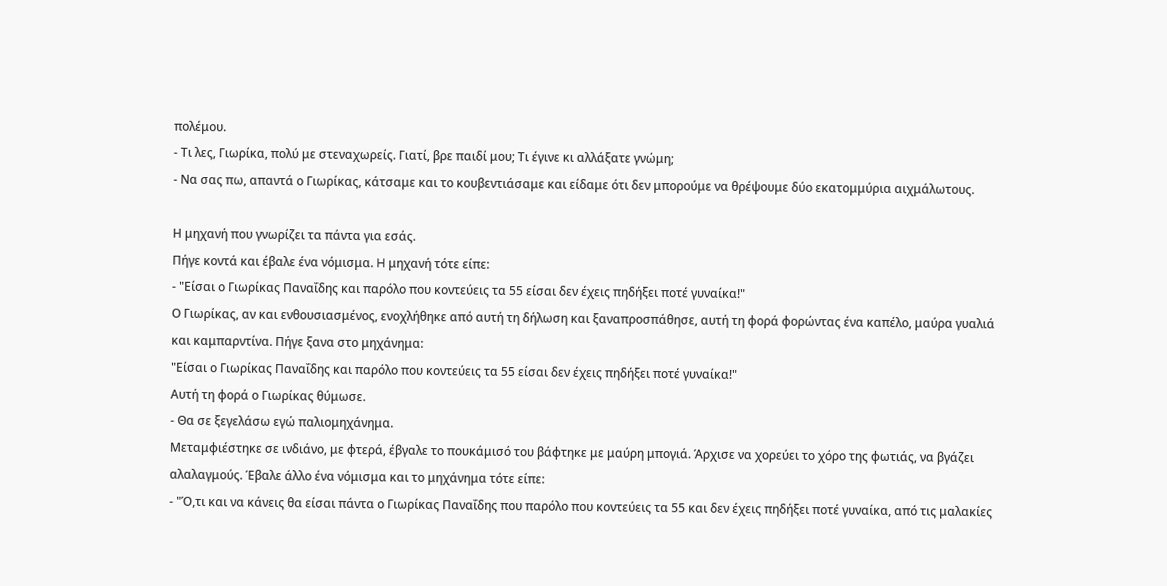πολέμου.
- Τι λες, Γιωρίκα, πολύ με στεναχωρείς. Γιατί, βρε παιδί μου; Τι έγινε κι αλλάξατε γνώμη;
- Να σας πω, απαντά ο Γιωρίκας, κάτσαμε και το κουβεντιάσαμε και είδαμε ότι δεν μπορούμε να θρέψουμε δύο εκατομμύρια αιχμάλωτους.

Η μηχανή που γνωρίζει τα πάντα για εσάς.
Πήγε κοντά και έβαλε ένα νόμισμα. H μηχανή τότε είπε:
- "Είσαι ο Γιωρίκας Παναΐδης και παρόλο που κοντεύεις τα 55 είσαι δεν έχεις πηδήξει ποτέ γυναίκα!"
Ο Γιωρίκας, αν και ενθουσιασμένος, ενοχλήθηκε από αυτή τη δήλωση και ξαναπροσπάθησε, αυτή τη φορά φορώντας ένα καπέλο, μαύρα γυαλιά και καμπαρντίνα. Πήγε ξανα στο μηχάνημα:
"Είσαι ο Γιωρίκας Παναΐδης και παρόλο που κοντεύεις τα 55 είσαι δεν έχεις πηδήξει ποτέ γυναίκα!"
Αυτή τη φορά ο Γιωρίκας θύμωσε.
- Θα σε ξεγελάσω εγώ παλιομηχάνημα.
Μεταμφιέστηκε σε ινδιάνο, με φτερά, έβγαλε το πουκάμισό του βάφτηκε με μαύρη μπογιά. Άρχισε να χορεύει το χόρο της φωτιάς, να βγάζει αλαλαγμούς. Έβαλε άλλο ένα νόμισμα και το μηχάνημα τότε είπε:
- "Ό,τι και να κάνεις θα είσαι πάντα ο Γιωρίκας Παναΐδης που παρόλο που κοντεύεις τα 55 και δεν έχεις πηδήξει ποτέ γυναίκα, από τις μαλακίες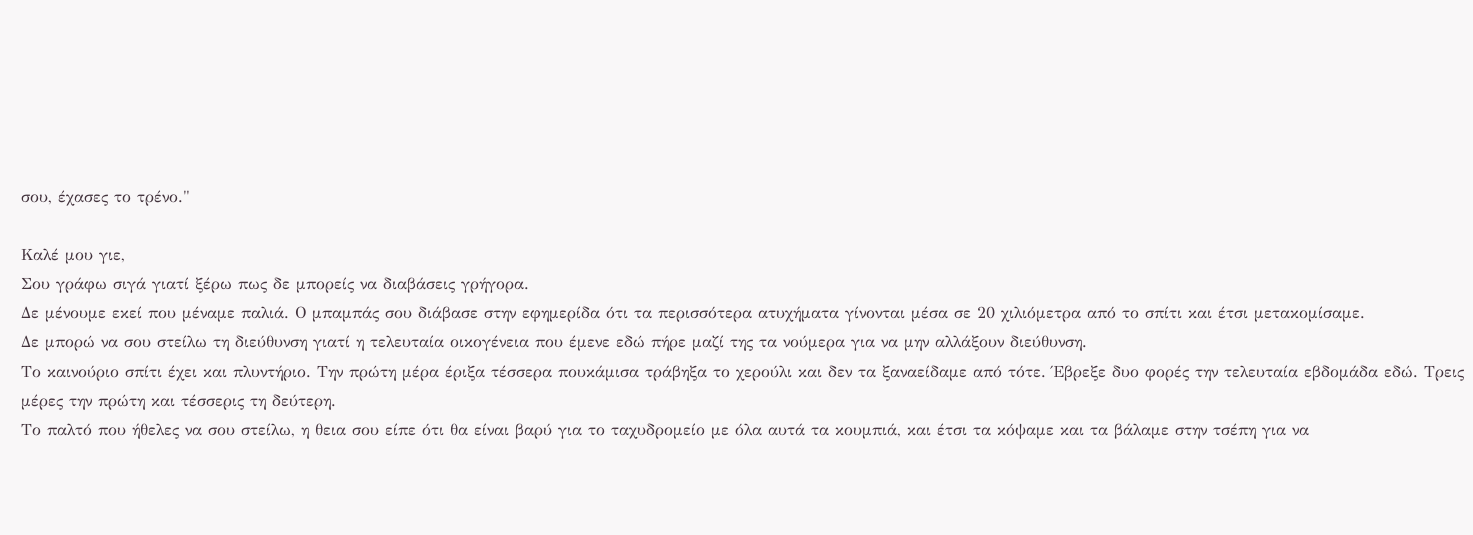σου, έχασες το τρένο."

Καλέ μου γιε,
Σου γράφω σιγά γιατί ξέρω πως δε μπορείς να διαβάσεις γρήγορα.
Δε μένουμε εκεί που μέναμε παλιά. Ο μπαμπάς σου διάβασε στην εφημερίδα ότι τα περισσότερα ατυχήματα γίνονται μέσα σε 20 χιλιόμετρα από το σπίτι και έτσι μετακομίσαμε.
Δε μπορώ να σου στείλω τη διεύθυνση γιατί η τελευταία οικογένεια που έμενε εδώ πήρε μαζί της τα νούμερα για να μην αλλάξουν διεύθυνση.
Το καινούριο σπίτι έχει και πλυντήριο. Την πρώτη μέρα έριξα τέσσερα πουκάμισα τράβηξα το χερούλι και δεν τα ξαναείδαμε από τότε. Έβρεξε δυο φορές την τελευταία εβδομάδα εδώ. Τρεις μέρες την πρώτη και τέσσερις τη δεύτερη.
Το παλτό που ήθελες να σου στείλω, η θεια σου είπε ότι θα είναι βαρύ για το ταχυδρομείο με όλα αυτά τα κουμπιά, και έτσι τα κόψαμε και τα βάλαμε στην τσέπη για να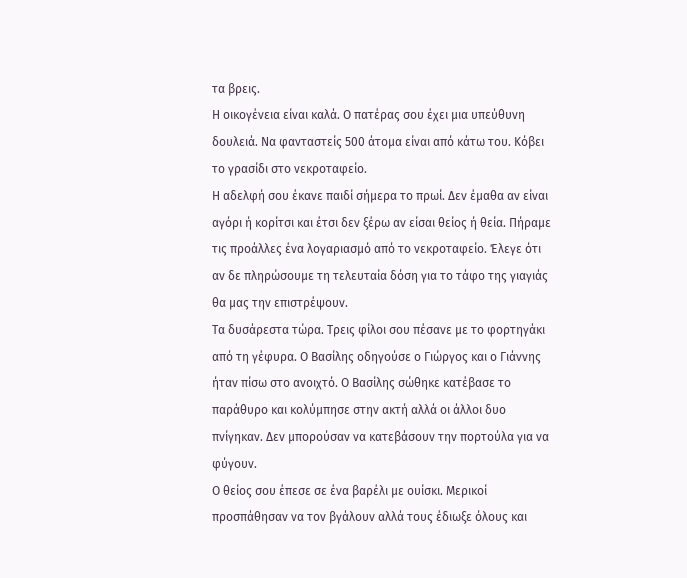τα βρεις.
Η οικογένεια είναι καλά. Ο πατέρας σου έχει μια υπεύθυνη δουλειά. Να φανταστείς 500 άτομα είναι από κάτω του. Κόβει το γρασίδι στο νεκροταφείο.
Η αδελφή σου έκανε παιδί σήμερα το πρωί. Δεν έμαθα αν είναι αγόρι ή κορίτσι και έτσι δεν ξέρω αν είσαι θείος ή θεία. Πήραμε τις προάλλες ένα λογαριασμό από το νεκροταφείο. Έλεγε ότι αν δε πληρώσουμε τη τελευταία δόση για το τάφο της γιαγιάς θα μας την επιστρέψουν.
Τα δυσάρεστα τώρα. Τρεις φίλοι σου πέσανε με το φορτηγάκι από τη γέφυρα. Ο Βασίλης οδηγούσε ο Γιώργος και ο Γιάννης ήταν πίσω στο ανοιχτό. Ο Βασίλης σώθηκε κατέβασε το παράθυρο και κολύμπησε στην ακτή αλλά οι άλλοι δυο πνίγηκαν. Δεν μπορούσαν να κατεβάσουν την πορτούλα για να φύγουν.
Ο θείος σου έπεσε σε ένα βαρέλι με ουίσκι. Μερικοί προσπάθησαν να τον βγάλουν αλλά τους έδιωξε όλους και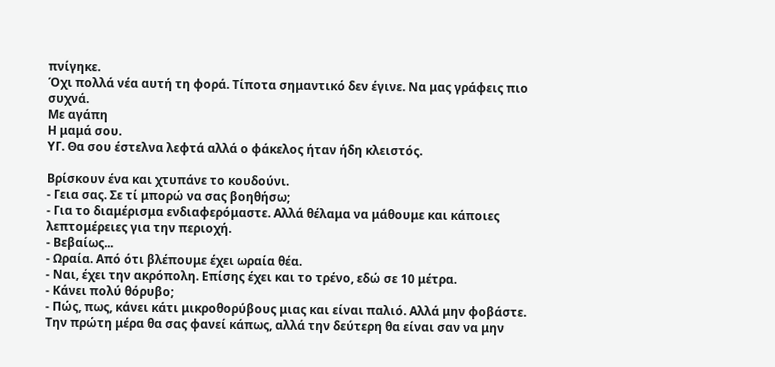πνίγηκε.
Όχι πολλά νέα αυτή τη φορά. Τίποτα σημαντικό δεν έγινε. Να μας γράφεις πιο συχνά.
Με αγάπη
Η μαμά σου.
ΥΓ. Θα σου έστελνα λεφτά αλλά ο φάκελος ήταν ήδη κλειστός.

Βρίσκουν ένα και χτυπάνε το κουδούνι.
- Γεια σας. Σε τί μπορώ να σας βοηθήσω;
- Για το διαμέρισμα ενδιαφερόμαστε. Αλλά θέλαμα να μάθουμε και κάποιες λεπτομέρειες για την περιοχή.
- Βεβαίως...
- Ωραία. Από ότι βλέπουμε έχει ωραία θέα.
- Ναι, έχει την ακρόπολη. Επίσης έχει και το τρένο, εδώ σε 10 μέτρα.
- Κάνει πολύ θόρυβο;
- Πώς, πως, κάνει κάτι μικροθορύβους μιας και είναι παλιό. Αλλά μην φοβάστε. Την πρώτη μέρα θα σας φανεί κάπως, αλλά την δεύτερη θα είναι σαν να μην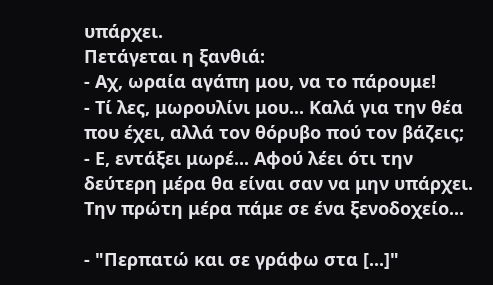υπάρχει.
Πετάγεται η ξανθιά:
- Αχ, ωραία αγάπη μου, να το πάρουμε!
- Τί λες, μωρουλίνι μου... Καλά για την θέα που έχει, αλλά τον θόρυβο πού τον βάζεις;
- Ε, εντάξει μωρέ... Αφού λέει ότι την δεύτερη μέρα θα είναι σαν να μην υπάρχει. Την πρώτη μέρα πάμε σε ένα ξενοδοχείο...

- "Περπατώ και σε γράφω στα [...]"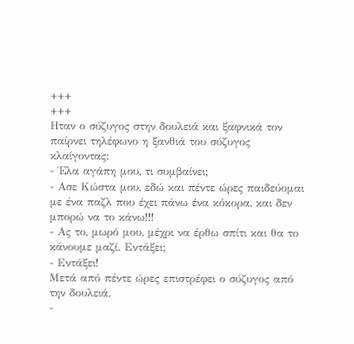+++
+++
Ηταν ο σύζυγος στην δουλειά και ξαφνικά τον παίρνει τηλέφωνο η ξανθιά του σύζυγος κλαίγοντας:
- Έλα αγάπη μου, τι συμβαίνει;
- Ασε Κώστα μου, εδώ και πέντε ώρες παιδεύομαι με ένα παζλ που έχει πάνω ένα κόκορα, και δεν μπορώ να το κάνω!!!
- Ας το, μωρό μου, μέχρι να έρθω σπίτι και θα το κάνουμε μαζί. Εντάξει;
- Εντάξει!
Μετά από πέντε ώρες επιστρέφει ο σύζυγος από την δουλειά.
-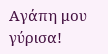Αγάπη μου γύρισα!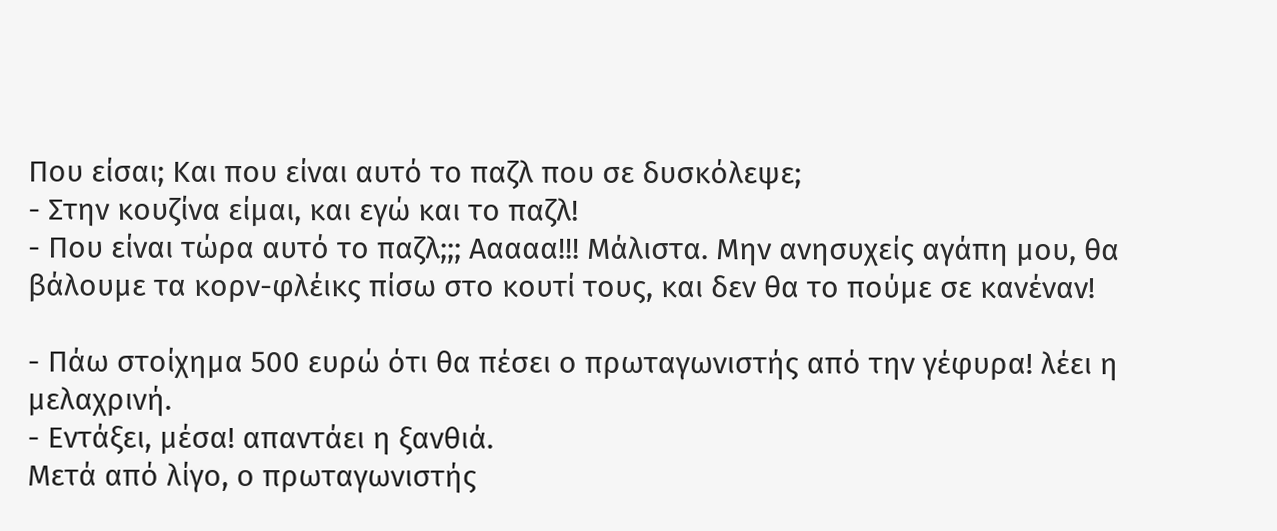Που είσαι; Και που είναι αυτό το παζλ που σε δυσκόλεψε;
- Στην κουζίνα είμαι, και εγώ και το παζλ!
- Που είναι τώρα αυτό το παζλ;;; Ααααα!!! Μάλιστα. Μην ανησυχείς αγάπη μου, θα βάλουμε τα κορν-φλέικς πίσω στο κουτί τους, και δεν θα το πούμε σε κανέναν!

- Πάω στοίχημα 500 ευρώ ότι θα πέσει ο πρωταγωνιστής από την γέφυρα! λέει η μελαχρινή.
- Εντάξει, μέσα! απαντάει η ξανθιά.
Μετά από λίγο, ο πρωταγωνιστής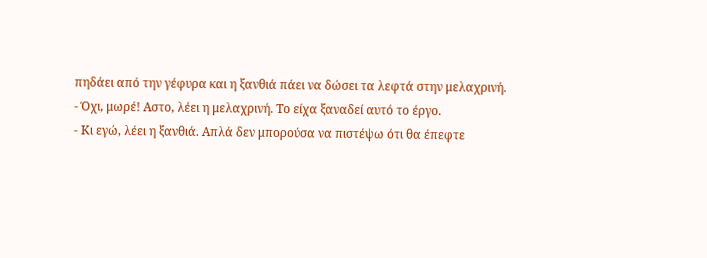πηδάει από την γέφυρα και η ξανθιά πάει να δώσει τα λεφτά στην μελαχρινή.
- Όχι, μωρέ! Αστο, λέει η μελαχρινή. Το είχα ξαναδεί αυτό το έργο.
- Κι εγώ, λέει η ξανθιά. Απλά δεν μπορούσα να πιστέψω ότι θα έπεφτε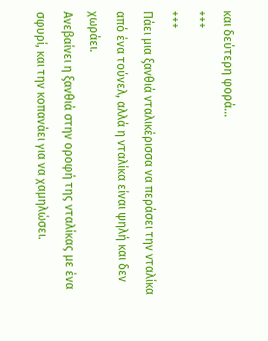και δεύτερη φορά...
+++
+++
Πάει μια ξανθιά νταλικέρισσα να περάσει την νταλίκα από ένα τούνελ, αλλά η νταλίκα είναι ψηλή και δεν χωράει.
Ανεβαίνει η ξανθιά στην οροφή της νταλίκας με ένα σφυρί, και την κοπανάει για να χαμηλώσει.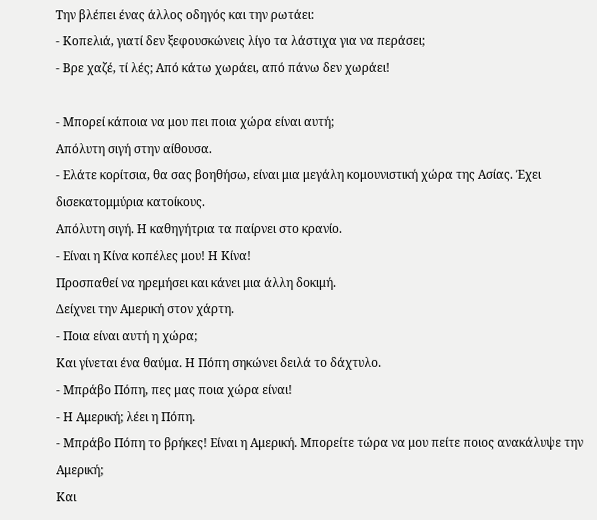Την βλέπει ένας άλλος οδηγός και την ρωτάει:
- Κοπελιά, γιατί δεν ξεφουσκώνεις λίγο τα λάστιχα για να περάσει;
- Βρε χαζέ, τί λές; Από κάτω χωράει, από πάνω δεν χωράει!

- Μπορεί κάποια να μου πει ποια χώρα είναι αυτή;
Απόλυτη σιγή στην αίθουσα.
- Ελάτε κορίτσια, θα σας βοηθήσω, είναι μια μεγάλη κομουνιστική χώρα της Ασίας. Έχει δισεκατομμύρια κατοίκους.
Απόλυτη σιγή. Η καθηγήτρια τα παίρνει στο κρανίο.
- Είναι η Κίνα κοπέλες μου! Η Κίνα!
Προσπαθεί να ηρεμήσει και κάνει μια άλλη δοκιμή.
Δείχνει την Αμερική στον χάρτη.
- Ποια είναι αυτή η χώρα;
Και γίνεται ένα θαύμα. Η Πόπη σηκώνει δειλά το δάχτυλο.
- Μπράβο Πόπη, πες μας ποια χώρα είναι!
- Η Αμερική; λέει η Πόπη.
- Μπράβο Πόπη το βρήκες! Είναι η Αμερική. Μπορείτε τώρα να μου πείτε ποιος ανακάλυψε την Αμερική;
Και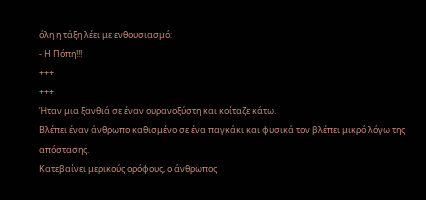όλη η τάξη λέει με ενθουσιασμό:
- Η Πόπη!!!
+++
+++
Ήταν μια ξανθιά σε έναν ουρανοξύστη και κοίταζε κάτω.
Βλέπει έναν άνθρωπο καθισμένο σε ένα παγκάκι και φυσικά τον βλέπει μικρό λόγω της απόστασης.
Κατεβαίνει μερικούς ορόφους, ο άνθρωπος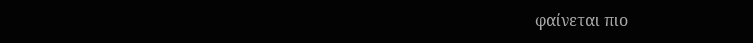φαίνεται πιο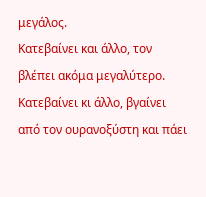μεγάλος.
Κατεβαίνει και άλλο, τον βλέπει ακόμα μεγαλύτερο.
Κατεβαίνει κι άλλο, βγαίνει από τον ουρανοξύστη και πάει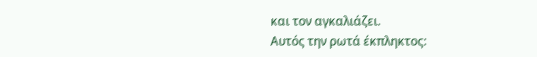και τον αγκαλιάζει.
Αυτός την ρωτά έκπληκτος: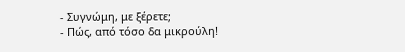- Συγνώμη, με ξέρετε;
- Πώς, από τόσο δα μικρούλη!